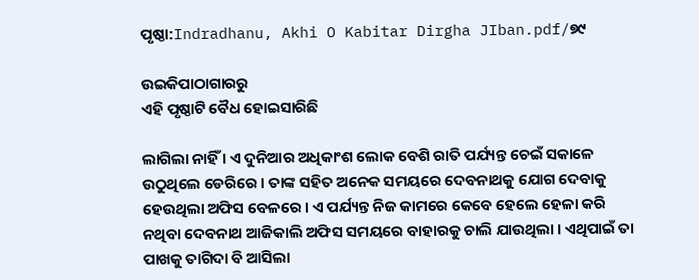ପୃଷ୍ଠା:Indradhanu, Akhi O Kabitar Dirgha JIban.pdf/୭୯

ଉଇକିପାଠାଗାର‌ରୁ
ଏହି ପୃଷ୍ଠାଟି ବୈଧ ହୋଇସାରିଛି

ଲାଗିଲା ନାହିଁ । ଏ ଦୁନିଆର ଅଧିକାଂଶ ଲୋକ ବେଶି ରାତି ପର୍ଯ୍ୟନ୍ତ ଚେଇଁ ସକାଳେ ଉଠୁଥିଲେ ଡେରିରେ । ତାଙ୍କ ସହିତ ଅନେକ ସମୟରେ ଦେବନାଥକୁ ଯୋଗ ଦେବାକୁ ହେଉଥିଲା ଅଫିସ ବେଳରେ । ଏ ପର୍ଯ୍ୟନ୍ତ ନିଜ କାମରେ କେବେ ହେଲେ ହେଳା କରି ନଥିବା ଦେବନାଥ ଆଜିକାଲି ଅଫିସ ସମୟରେ ବାହାରକୁ ଚାଲି ଯାଉଥିଲା । ଏଥିପାଇଁ ତା ପାଖକୁ ତାଗିଦା ବି ଆସିଲା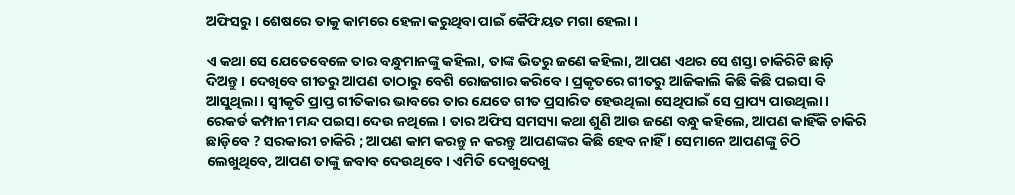ଅଫିସରୁ । ଶେଷରେ ତାକୁ କାମରେ ହେଳା କରୁଥିବା ପାଇଁ କୈଫିୟତ ମଗା ହେଲା ।

ଏ କଥା ସେ ଯେତେବେଳେ ତାର ବନ୍ଧୁମାନଙ୍କୁ କହିଲା, ତାଙ୍କ ଭିତରୁ ଜଣେ କହିଲା, ଆପଣ ଏଥର ସେ ଶସ୍ତା ଚାକିରିଟି ଛାଡ଼ି ଦିଅନ୍ତୁ । ଦେଖିବେ ଗୀତରୁ ଆପଣ ତାଠାରୁ ବେଶି ରୋଜଗାର କରିବେ । ପ୍ରକୃତରେ ଗୀତରୁ ଆଜିକାଲି କିଛି କିଛି ପଇସା ବି ଆସୁଥିଲା । ସ୍ୱୀକୃତି ପ୍ରାପ୍ତ ଗୀତିକାର ଭାବରେ ତାର ଯେତେ ଗୀତ ପ୍ରସାରିତ ହେଉଥିଲା ସେଥିପାଇଁ ସେ ପ୍ରାପ୍ୟ ପାଉଥିଲା । ରେକର୍ଡ କମ୍ପାନୀ ମନ୍ଦ ପଇସା ଦେଉ ନଥିଲେ । ତାର ଅଫିସ ସମସ୍ୟା କଥା ଶୁଣି ଆଉ ଜଣେ ବନ୍ଧୁ କହିଲେ, ଆପଣ କାହିଁକି ଚାକିରି ଛାଡ଼ିବେ ? ସରକାରୀ ଚାକିରି ; ଆପଣ କାମ କରନ୍ତୁ ନ କରନ୍ତୁ ଆପଣଙ୍କର କିଛି ହେବ ନାହିଁ । ସେମାନେ ଆପଣଙ୍କୁ ଚିଠି ଲେଖୁଥିବେ, ଆପଣ ତାଙ୍କୁ ଜବାବ ଦେଉଥିବେ । ଏମିତି ଦେଖୁଦେଖୁ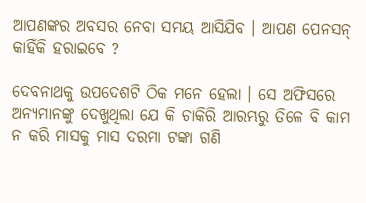ଆପଣଙ୍କର ଅବସର ନେବା ସମୟ ଆସିଯିବ । ଆପଣ ପେନସନ୍ କାହିଁକି ହରାଇବେ ?

ଦେବନାଥକୁ ଉପଦେଶଟି ଠିକ ମନେ ହେଲା । ସେ ଅଫିସରେ ଅନ୍ୟମାନଙ୍କୁ ଦେଖୁଥିଲା ଯେ କି ଚାକିରି ଆରମ୍ଭରୁ ତିଳେ ବି କାମ ନ କରି ମାସକୁ ମାସ ଦରମା ଟଙ୍କା ଗଣି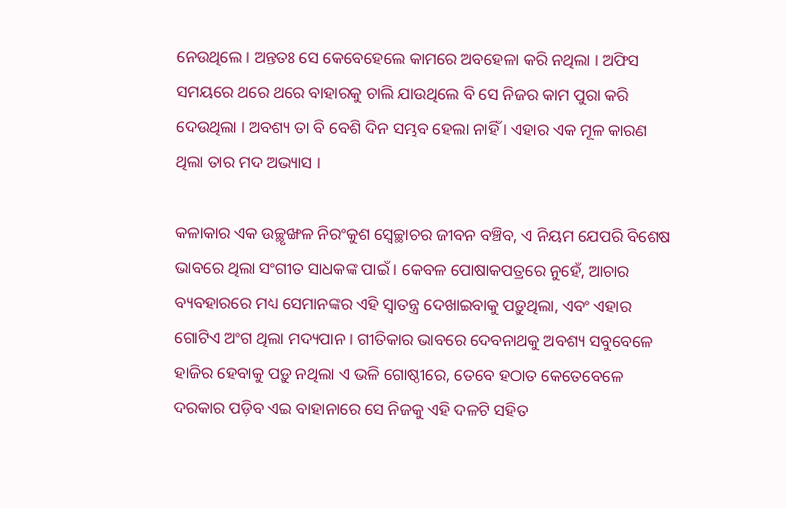ନେଉଥିଲେ । ଅନ୍ତତଃ ସେ କେବେହେଲେ କାମରେ ଅବହେଳା କରି ନଥିଲା । ଅଫିସ ସମୟରେ ଥରେ ଥରେ ବାହାରକୁ ଚାଲି ଯାଉଥିଲେ ବି ସେ ନିଜର କାମ ପୁରା କରି ଦେଉଥିଲା । ଅବଶ୍ୟ ତା ବି ବେଶି ଦିନ ସମ୍ଭବ ହେଲା ନାହିଁ । ଏହାର ଏକ ମୂଳ କାରଣ ଥିଲା ତାର ମଦ ଅଭ୍ୟାସ ।

କଳାକାର ଏକ ଉଚ୍ଛୃଙ୍ଖଳ ନିରଂକୁଶ ସ୍ୱେଚ୍ଛାଚର ଜୀବନ ବଞ୍ଚିବ, ଏ ନିୟମ ଯେପରି ବିଶେଷ ଭାବରେ ଥିଲା ସଂଗୀତ ସାଧକଙ୍କ ପାଇଁ । କେବଳ ପୋଷାକପତ୍ରରେ ନୁହେଁ, ଆଚାର ବ୍ୟବହାରରେ ମଧ୍ୟ ସେମାନଙ୍କର ଏହି ସ୍ୱାତନ୍ତ୍ର ଦେଖାଇବାକୁ ପଡ଼ୁଥିଲା, ଏବଂ ଏହାର ଗୋଟିଏ ଅଂଗ ଥିଲା ମଦ୍ୟପାନ । ଗୀତିକାର ଭାବରେ ଦେବନାଥକୁ ଅବଶ୍ୟ ସବୁବେଳେ ହାଜିର ହେବାକୁ ପଡ଼ୁ ନଥିଲା ଏ ଭଳି ଗୋଷ୍ଠୀରେ, ତେବେ ହଠାତ କେତେବେଳେ ଦରକାର ପଡ଼ିବ ଏଇ ବାହାନାରେ ସେ ନିଜକୁ ଏହି ଦଳଟି ସହିତ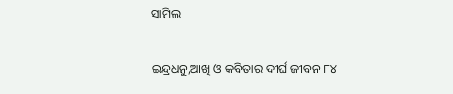ସାମିଲ

ଇନ୍ଦ୍ରଧନୁ,ଆଖି ଓ କବିତାର ଦୀର୍ଘ ଜୀବନ ୮୪